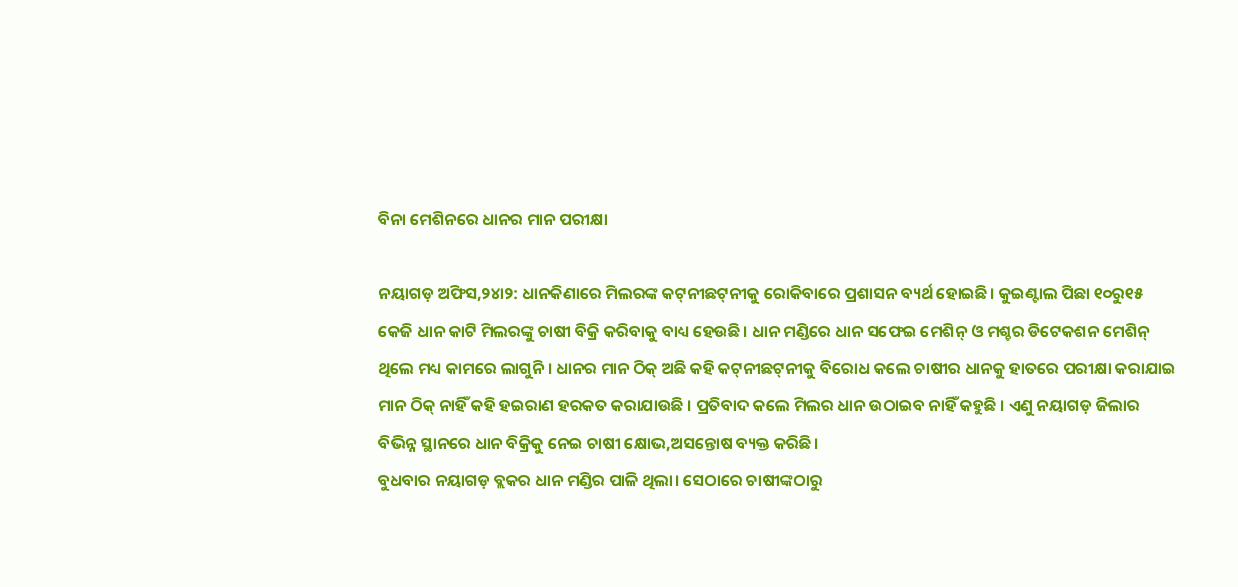ବିନା ମେଶିନରେ ଧାନର ମାନ ପରୀକ୍ଷା

ନୟାଗଡ଼ ଅଫିସ,୨୪ା୨: ଧାନକିଣାରେ ମିଲରଙ୍କ କଟ୍‌ନୀଛଟ୍‌ନୀକୁ ରୋକିବାରେ ପ୍ରଶାସନ ବ୍ୟର୍ଥ ହୋଇଛି। କୁଇଣ୍ଟାଲ ପିଛା ୧୦ରୁ୧୫ କେଜି ଧାନ କାଟି ମିଲରଙ୍କୁ ଚାଷୀ ବିକ୍ରି କରିବାକୁ ବାଧ୍ୟ ହେଉଛି। ଧାନ ମଣ୍ଡିରେ ଧାନ ସଫେଇ ମେଶିନ୍‌ ଓ ମଶ୍ଚର ଡିଟେକଶନ ମେଶିନ୍‌ ଥିଲେ ମଧ୍ୟ କାମରେ ଲାଗୁନି । ଧାନର ମାନ ଠିକ୍‌ ଅଛି କହି କଟ୍‌ନୀଛଟ୍‌ନୀକୁ ବିରୋଧ କଲେ ଚାଷୀର ଧାନକୁ ହାତରେ ପରୀକ୍ଷା କରାଯାଇ ମାନ ଠିକ୍‌ ନାହିଁ କହି ହଇରାଣ ହରକତ କରାଯାଉଛି । ପ୍ରତିବାଦ କଲେ ମିଲର ଧାନ ଉଠାଇବ ନାହିଁ କହୁଛି । ଏଣୁ ନୟାଗଡ଼ ଜିଲାର ବିଭିନ୍ନ ସ୍ଥାନରେ ଧାନ ବିକ୍ରିକୁ ନେଇ ଚାଷୀ କ୍ଷୋଭ,ଅସନ୍ତୋଷ ବ୍ୟକ୍ତ କରିଛି।
ବୁଧବାର ନୟାଗଡ଼ ବ୍ଲକର ଧାନ ମଣ୍ଡିର ପାଳି ଥିଲା। ସେଠାରେ ଚାଷୀଙ୍କଠାରୁ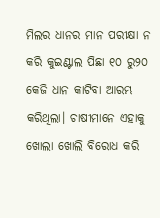ମିଲର ଧାନର ମାନ ପରୀକ୍ଷା ନ କରି କୁଇଣ୍ଟାଲ ପିଛା ୧୦ ରୁ୨୦ କେଜି ଧାନ କାଟିବା ଆରମ୍ଭ କରିଥିଲା। ଚାଷୀମାନେ ଏହାକୁ ଖୋଲା ଖୋଲି ବିରୋଧ କରି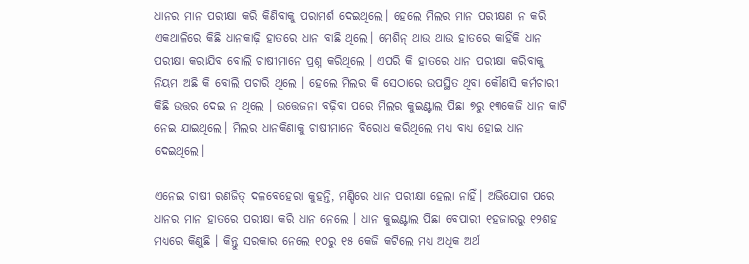ଧାନର ମାନ ପରୀକ୍ଷା କରି କିଣିବାକୁ ପରାମର୍ଶ ଦେଇଥିଲେ। ହେଲେ ମିଲର ମାନ ପରୀକ୍ଷଣ ନ କରି ଏକଥାଳିରେ କିଛି ଧାନକାଢ଼ି ହାତରେ ଧାନ ବାଛି ଥିଲେ। ମେଶିନ୍‌ ଥାଉ ଥାଉ ହାତରେ କାହିଁକି ଧାନ ପରୀକ୍ଷା କରାଯିବ ବୋଲି ଚାଷୀମାନେ ପ୍ରଶ୍ନ କରିଥିଲେ । ଏପରି କି ହାତରେ ଧାନ ପରୀକ୍ଷା କରିବାକୁ ନିୟମ ଅଛି କି ବୋଲି ପଚାରି ଥିଲେ । ହେଲେ ମିଲର କି ସେଠାରେ ଉପସ୍ଥିତ ଥିବା କୌଣସି କର୍ମଚାରୀ କିଛି ଉତ୍ତର ଦେଇ ନ ଥିଲେ । ଉତ୍ତେଜନା ବଢ଼ିବା ପରେ ମିଲର କୁଇଣ୍ଟାଲ ପିଛା ୭ରୁ ୧୩କେଜି ଧାନ କାଟି ନେଇ ଯାଇଥିଲେ। ମିଲର ଧାନକିଣାକୁ ଚାଷୀମାନେ ବିରୋଧ କରିଥିଲେ ମଧ୍ୟ ବାଧ୍ୟ ହୋଇ ଧାନ ଦେଇଥିଲେ।

ଏନେଇ ଚାଷୀ ରଣଜିତ୍‌ ଦଳବେହେରା କୁହନ୍ତି, ମଣ୍ଡିରେ ଧାନ ପରୀକ୍ଷା ହେଲା ନାହିଁ। ଅଭିଯୋଗ ପରେ ଧାନର ମାନ ହାତରେ ପରୀକ୍ଷା କରି ଧାନ ନେଲେ । ଧାନ କୁଇଣ୍ଟାଲ ପିଛା ବେପାରୀ ୧ହଜାରରୁ ୧୨ଶହ ମଧ୍ୟରେ କିଣୁଛି । କିନ୍ତୁ ସରକାର ନେଲେ ୧୦ରୁ ୧୫ କେଜି କଟିଲେ ମଧ୍ୟ ଅଧିକ ଅର୍ଥ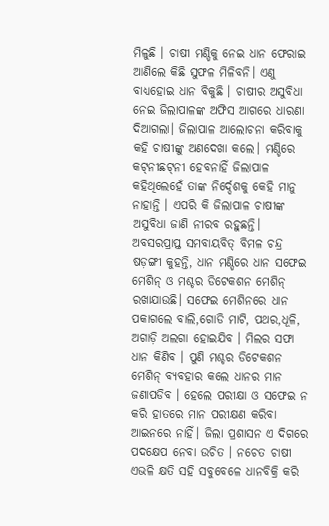ମିଳୁଛି । ଚାଷୀ ମଣ୍ଡିକୁ ନେଇ ଧାନ ଫେରାଇ ଆଣିଲେ କିଛି ସୁଫଳ ମିଳିବନି। ଏଣୁ ବାଧ୍ୟହୋଇ ଧାନ ବିକୁଛି । ଚାଷୀର ଅସୁବିଧା ନେଇ ଜିଲାପାଳଙ୍କ ଅଫିସ ଆଗରେ ଧାରଣା ଦିଆଗଲା। ଜିଲାପାଳ ଆଲୋଚନା କରିବାକୁ କହି ଚାଷୀଙ୍କୁ ଅଣଦେଖା କଲେ। ମଣ୍ଡିରେ କଟ୍‌ନୀଛଟ୍‌ନୀ ହେବନାହିଁ ଜିଲାପାଳ କହିଥିଲେହେଁ ତାଙ୍କ ନିର୍ଦ୍ଦେଶକୁ କେହି ମାନୁ ନାହାନ୍ତି । ଏପରି କି ଜିଲାପାଳ ଚାଷୀଙ୍କ ଅସୁବିଧା ଜାଣି ନୀରବ ରହୁଛନ୍ତି। ଅବସରପ୍ରାପ୍ତ ସମବାୟବିତ୍‌ ବିମଳ ଚନ୍ଦ୍ର ଷଡ଼ଙ୍ଗୀ କୁହନ୍ତି, ଧାନ ମଣ୍ଡିରେ ଧାନ ସଫେଇ ମେଶିନ୍‌ ଓ ମଶ୍ଚର ଡିଟେକଶନ ମେଶିନ୍‌ ରଖାଯାଉଛି। ସଫେଇ ମେଶିନରେ ଧାନ ପକାଗଲେ ବାଲି,ଗୋଡି ମାଟି, ପଥର,ଧୂଳି, ଅଗାଡ଼ି ଅଲଗା ହୋଇଯିବ । ମିଲର ସଫା ଧାନ କିଣିବ । ପୁଣି ମଶ୍ଚର ଡିଟେକଶନ ମେଶିନ୍‌ ବ୍ୟବହାର କଲେ ଧାନର ମାନ ଜଣାପଡିବ । ହେଲେ ପରୀକ୍ଷା ଓ ସଫେଇ ନ କରି ହାତରେ ମାନ ପରୀକ୍ଷଣ କରିବା ଆଇନରେ ନାହିଁ। ଜିଲା ପ୍ରଶାସନ ଏ ଦିଗରେ ପଦକ୍ଷେପ ନେବା ଉଚିତ । ନଚେତ ଚାଷୀ ଏଭଳି କ୍ଷତି ସହି ସବୁବେଳେ ଧାନବିକ୍ରି କରି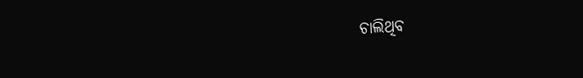ଚାଲିଥିବ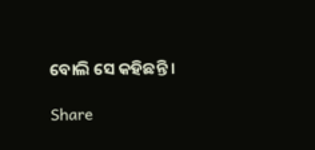ବୋଲି ସେ କହିଛନ୍ତି ।

Share